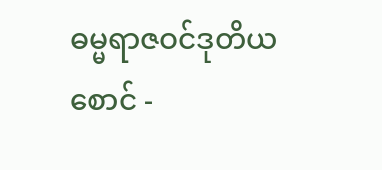ဓမ္မရာဇဝင်ဒုတိယစောင် -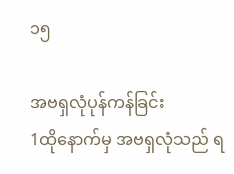၁၅

အဗရှလုံပုန်ကန်ခြင်း
1ထိုနောက်မှ အဗရှလုံသည် ရ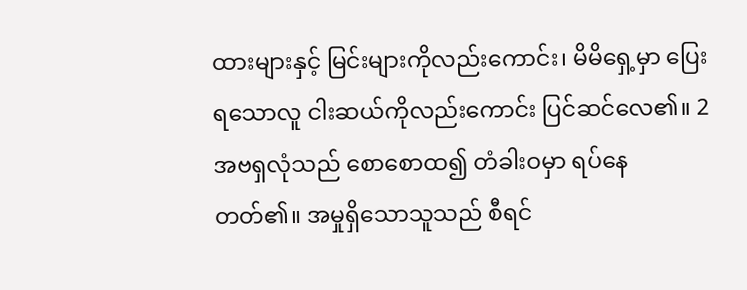ထားများနှင့် မြင်းများကိုလည်းကောင်း၊ မိမိရှေ့မှာ ပြေးရသောလူ ငါးဆယ်ကိုလည်းကောင်း ပြင်ဆင်လေ၏။ 2အဗရှလုံသည် စောစောထ၍ တံခါးဝမှာ ရပ်နေတတ်၏။ အမှုရှိသောသူသည် စီရင်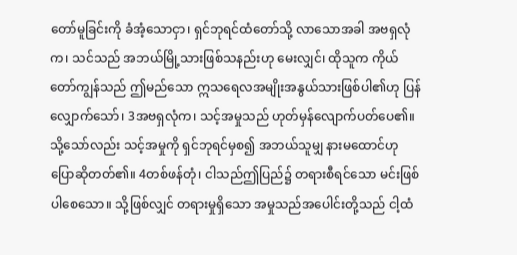တော်မူခြင်းကို ခံအံ့သောငှာ၊ ရှင်ဘုရင်ထံတော်သို့ လာသောအခါ အဗရှလုံက၊ သင်သည် အဘယ်မြို့သားဖြစ်သနည်းဟု မေးလျှင်၊ ထိုသူက ကိုယ်တော်ကျွန်သည် ဤမည်သော ဣသရေလအမျိုးအနွယ်သားဖြစ်ပါ၏ဟု ပြန်လျှောက်သော်၊ 3အဗရှလုံက၊ သင့်အမှုသည် ဟုတ်မှန်လျောက်ပတ်ပေ၏။ သို့သော်လည်း သင့်အမှုကို ရှင်ဘုရင်မှစ၍ အဘယ်သူမျှ နားမထောင်ဟု ပြောဆိုတတ်၏။ 4တစ်ဖန်တုံ၊ ငါသည်ဤပြည်၌ တရားစီရင်သော မင်းဖြစ်ပါစေသော။ သို့ဖြစ်လျှင် တရားမှုရှိသော အမှုသည်အပေါင်းတို့သည် ငါ့ထံ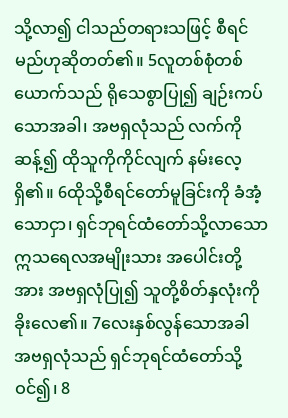သို့လာ၍ ငါသည်တရားသဖြင့် စီရင်မည်ဟုဆိုတတ်၏။ 5လူတစ်စုံတစ်ယောက်သည် ရိုသေစွာပြု၍ ချဉ်းကပ်သောအခါ၊ အဗရှလုံသည် လက်ကိုဆန့်၍ ထိုသူကိုကိုင်လျက် နမ်းလေ့ရှိ၏။ 6ထိုသို့စီရင်တော်မူခြင်းကို ခံအံ့သောငှာ၊ ရှင်ဘုရင်ထံတော်သို့လာသော ဣသရေလအမျိုးသား အပေါင်းတို့အား အဗရှလုံပြု၍ သူတို့စိတ်နှလုံးကို ခိုးလေ၏။ 7လေးနှစ်လွန်သောအခါ အဗရှလုံသည် ရှင်ဘုရင်ထံတော်သို့ ဝင်၍၊ 8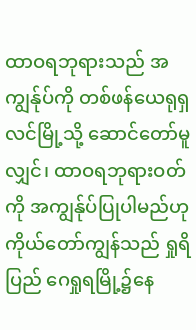ထာဝရဘုရားသည် အကျွန်ုပ်ကို တစ်ဖန်ယေရုရှလင်မြို့သို့ ဆောင်တော်မူလျှင်၊ ထာဝရဘုရားဝတ်ကို အကျွန်ုပ်ပြုပါမည်ဟု ကိုယ်တော်ကျွန်သည် ရှုရိပြည် ဂေရှုရမြို့၌နေ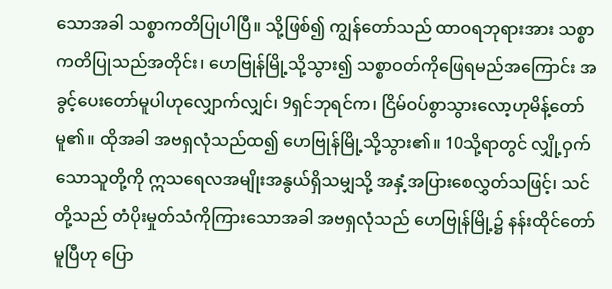သောအခါ သစ္စာကတိပြုပါပြီ။ သို့ဖြစ်၍ ကျွန်တော်သည် ထာဝရဘုရားအား သစ္စာကတိပြုသည်အတိုင်း၊ ဟေဗြုန်မြို့သို့သွား၍ သစ္စာဝတ်ကိုဖြေရမည်အကြောင်း အခွင့်ပေးတော်မူပါဟုလျှောက်လျှင်၊ 9ရှင်ဘုရင်က၊ ငြိမ်ဝပ်စွာသွားလော့ဟုမိန့်တော်မူ၏။ ထိုအခါ အဗရှလုံသည်ထ၍ ဟေဗြုန်မြို့သို့သွား၏။ 10သို့ရာတွင် လျှို့ဝှက်သောသူတို့ကို ဣသရေလအမျိုးအနွယ်ရှိသမျှသို့ အနှံ့အပြားစေလွှတ်သဖြင့်၊ သင်တို့သည် တံပိုးမှုတ်သံကိုကြားသောအခါ အဗရှလုံသည် ဟေဗြုန်မြို့၌ နန်းထိုင်တော်မူပြီဟု ပြော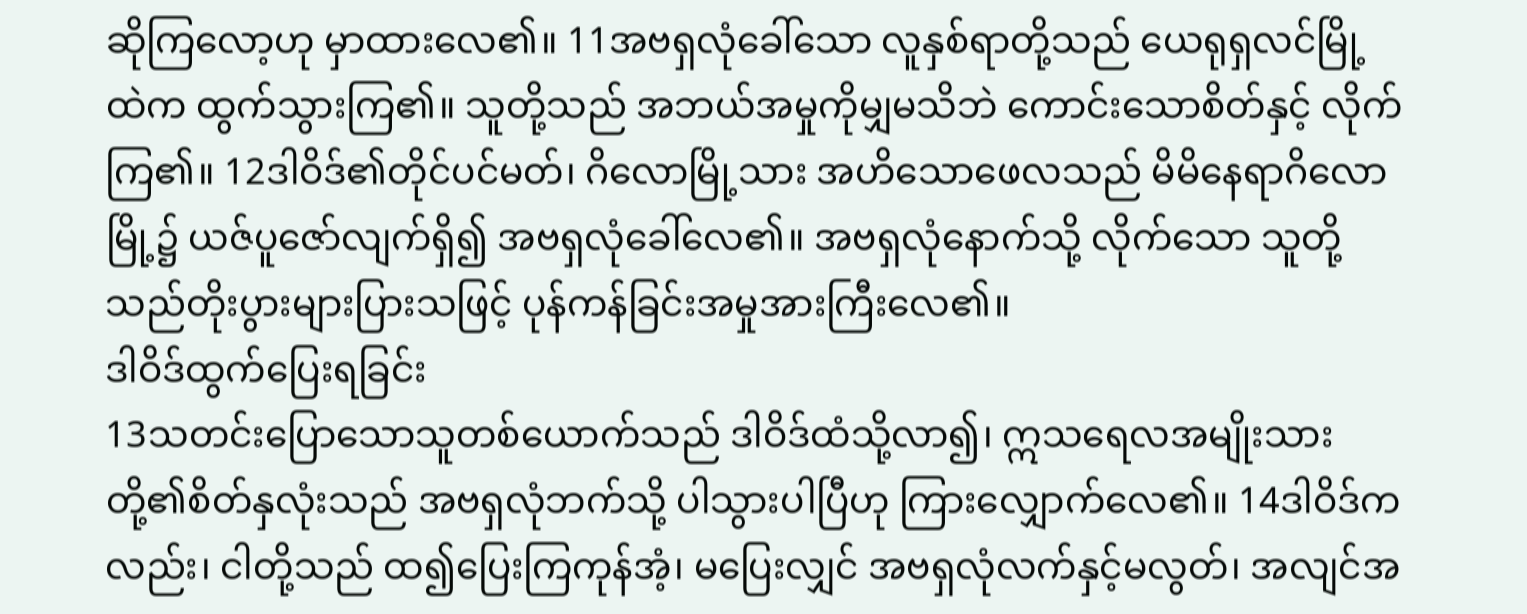ဆိုကြလော့ဟု မှာထားလေ၏။ 11အဗရှလုံခေါ်သော လူနှစ်ရာတို့သည် ယေရုရှလင်မြို့ထဲက ထွက်သွားကြ၏။ သူတို့သည် အဘယ်အမှုကိုမျှမသိဘဲ ကောင်းသောစိတ်နှင့် လိုက်ကြ၏။ 12ဒါဝိဒ်၏တိုင်ပင်မတ်၊ ဂိလောမြို့သား အဟိသောဖေလသည် မိမိနေရာဂိလောမြို့၌ ယဇ်ပူဇော်လျက်ရှိ၍ အဗရှလုံခေါ်လေ၏။ အဗရှလုံနောက်သို့ လိုက်သော သူတို့သည်တိုးပွားများပြားသဖြင့် ပုန်ကန်ခြင်းအမှုအားကြီးလေ၏။
ဒါဝိဒ်ထွက်ပြေးရခြင်း
13သတင်းပြောသောသူတစ်ယောက်သည် ဒါဝိဒ်ထံသို့လာ၍၊ ဣသရေလအမျိုးသားတို့၏စိတ်နှလုံးသည် အဗရှလုံဘက်သို့ ပါသွားပါပြီဟု ကြားလျှောက်လေ၏။ 14ဒါဝိဒ်ကလည်း၊ ငါတို့သည် ထ၍ပြေးကြကုန်အံ့၊ မပြေးလျှင် အဗရှလုံလက်နှင့်မလွတ်၊ အလျင်အ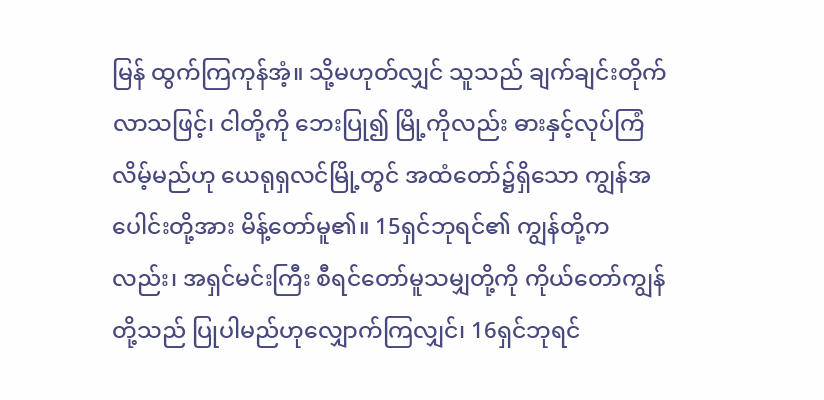မြန် ထွက်ကြကုန်အံ့။ သို့မဟုတ်လျှင် သူသည် ချက်ချင်းတိုက်လာသဖြင့်၊ ငါတို့ကို ဘေးပြု၍ မြို့ကိုလည်း ဓားနှင့်လုပ်ကြံလိမ့်မည်ဟု ယေရုရှလင်မြို့တွင် အထံတော်၌ရှိသော ကျွန်အပေါင်းတို့အား မိန့်တော်မူ၏။ 15ရှင်ဘုရင်၏ ကျွန်တို့ကလည်း၊ အရှင်မင်းကြီး စီရင်တော်မူသမျှတို့ကို ကိုယ်တော်ကျွန်တို့သည် ပြုပါမည်ဟုလျှောက်ကြလျှင်၊ 16ရှင်ဘုရင်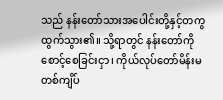သည် နန်းတော်သားအပေါင်းတို့နှင့်တကွ ထွက်သွား၏။ သို့ရာတွင် နန်းတော်ကို စောင့်စေခြင်းငှာ၊ ကိုယ်လုပ်တော်မိန်းမတစ်ကျိပ်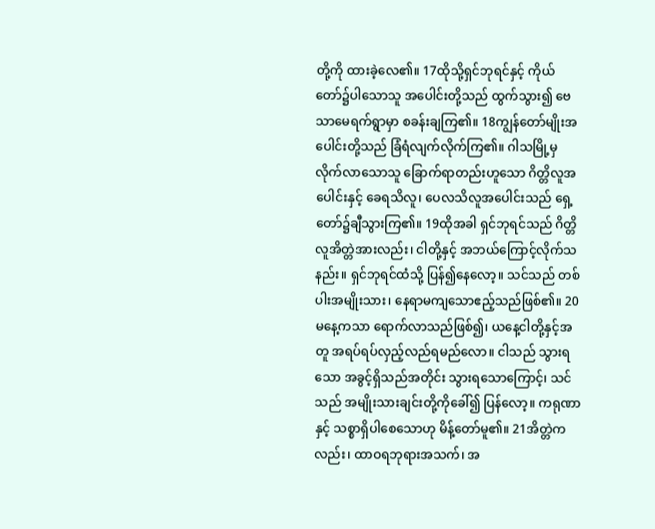တို့ကို ထားခဲ့လေ၏။ 17ထိုသို့ရှင်ဘုရင်နှင့် ကိုယ်တော်၌ပါသောသူ အပေါင်းတို့သည် ထွက်သွား၍ ဗေသာမေရက်ရွာမှာ စခန်းချကြ၏။ 18ကျွန်တော်မျိုးအပေါင်းတို့သည် ခြံရံလျက်လိုက်ကြ၏။ ဂါသမြို့မှ လိုက်လာသောသူ ခြောက်ရာတည်းဟူသော ဂိတ္တိလူအပေါင်းနှင့် ခေရသိလူ၊ ပေလသိလူအပေါင်းသည် ရှေ့တော်၌ချီသွားကြ၏။ 19ထိုအခါ ရှင်ဘုရင်သည် ဂိတ္တိလူအိတ္တဲအားလည်း၊ ငါတို့နှင့် အဘယ်ကြောင့်လိုက်သနည်း။ ရှင်ဘုရင်ထံသို့ ပြန်၍နေလော့။ သင်သည် တစ်ပါးအမျိုးသား၊ နေရာမကျသောဧည့်သည်ဖြစ်၏။ 20မနေ့ကသာ ရောက်လာသည်ဖြစ်၍၊ ယနေ့ငါတို့နှင့်အတူ အရပ်ရပ်လှည့်လည်ရမည်လော။ ငါသည် သွားရသော အခွင့်ရှိသည်အတိုင်း သွားရသောကြောင့်၊ သင်သည် အမျိုးသားချင်းတို့ကိုခေါ်၍ ပြန်လော့။ ကရုဏာနှင့် သစ္စာရှိပါစေသောဟု မိန့်တော်မူ၏။ 21အိတ္တဲကလည်း၊ ထာဝရဘုရားအသက်၊ အ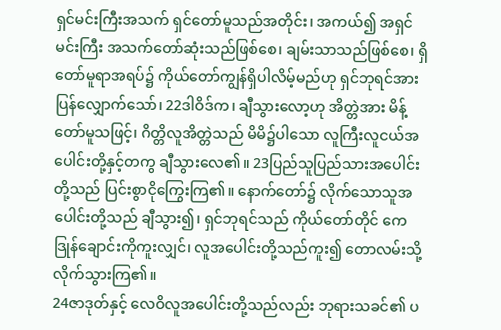ရှင်မင်းကြီးအသက် ရှင်တော်မူသည်အတိုင်း၊ အကယ်၍ အရှင်မင်းကြီး အသက်တော်ဆုံးသည်ဖြစ်စေ၊ ချမ်းသာသည်ဖြစ်စေ၊ ရှိတော်မူရာအရပ်၌ ကိုယ်တော်ကျွန်ရှိပါလိမ့်မည်ဟု ရှင်ဘုရင်အား ပြန်လျှောက်သော်၊ 22ဒါဝိဒ်က၊ ချီသွားလော့ဟု အိတ္တဲအား မိန့်တော်မူသဖြင့်၊ ဂိတ္တိလူအိတ္တဲသည် မိမိ၌ပါသော လူကြီးလူငယ်အပေါင်းတို့နှင့်တကွ ချီသွားလေ၏။ 23ပြည်သူပြည်သားအပေါင်းတို့သည် ပြင်းစွာငိုကြွေးကြ၏။ နောက်တော်၌ လိုက်သောသူအပေါင်းတို့သည် ချီသွား၍၊ ရှင်ဘုရင်သည် ကိုယ်တော်တိုင် ကေဒြုန်ချောင်းကိုကူးလျှင်၊ လူအပေါင်းတို့သည်ကူး၍ တောလမ်းသို့ လိုက်သွားကြ၏။
24ဇာဒုတ်နှင့် လေဝိလူအပေါင်းတို့သည်လည်း ဘုရားသခင်၏ ပ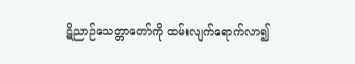ဋိညာဉ်သေတ္တာတော်ကို ထမ်းလျက်ရောက်လာ၍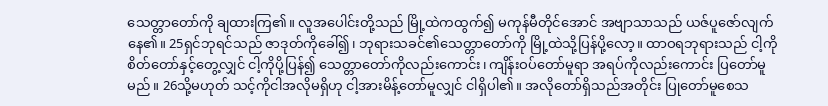သေတ္တာတော်ကို ချထားကြ၏။ လူအပေါင်းတို့သည် မြို့ထဲကထွက်၍ မကုန်မီတိုင်အောင် အဗျာသာသည် ယဇ်ပူဇော်လျက်နေ၏။ 25ရှင်ဘုရင်သည် ဇာဒုတ်ကိုခေါ်၍၊ ဘုရားသခင်၏သေတ္တာတော်ကို မြို့ထဲသို့ပြန်ပို့လော့။ ထာဝရဘုရားသည် ငါ့ကို စိတ်တော်နှင့်တွေ့လျှင် ငါ့ကိုပို့ပြန်၍ သေတ္တာတော်ကိုလည်းကောင်း၊ ကျိန်းဝပ်တော်မူရာ အရပ်ကိုလည်းကောင်း ပြတော်မူမည်။ 26သို့မဟုတ် သင့်ကိုငါအလိုမရှိဟု ငါ့အားမိန့်တော်မူလျှင် ငါရှိပါ၏။ အလိုတော်ရှိသည်အတိုင်း ပြုတော်မူစေသ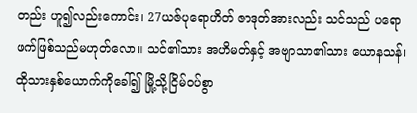တည်း ဟူ၍လည်းကောင်း၊ 27ယဇ်ပုရောဟိတ် ဇာဒုတ်အားလည်း သင်သည် ပရောဖက်ဖြစ်သည်မဟုတ်လော။ သင်၏သား အဟိမတ်နှင့် အဗျာသာ၏သား ယောနသန်၊ ထိုသားနှစ်ယောက်ကိုခေါ်၍ မြို့သို့ငြိမ်ဝပ်စွာ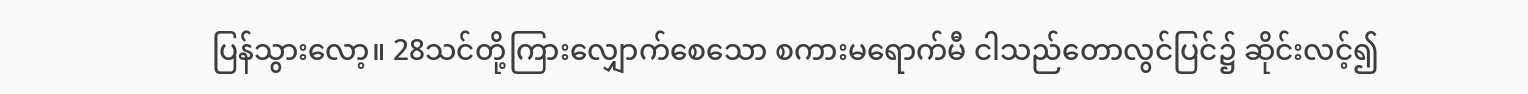ပြန်သွားလော့။ 28သင်တို့ကြားလျှောက်စေသော စကားမရောက်မီ ငါသည်တောလွင်ပြင်၌ ဆိုင်းလင့်၍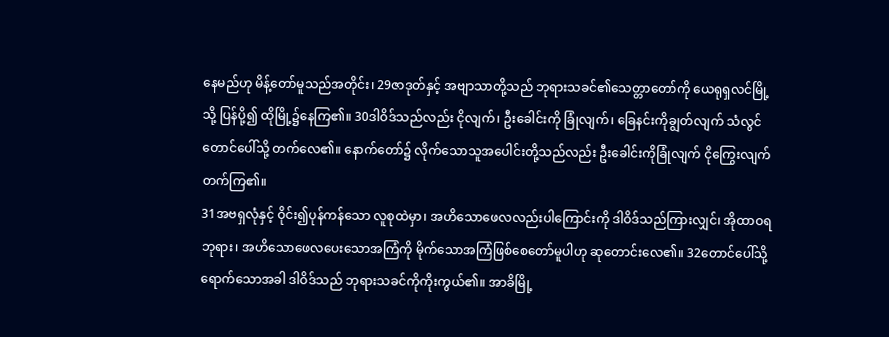နေမည်ဟု မိန့်တော်မူသည်အတိုင်း၊ 29ဇာဒုတ်နှင့် အဗျာသာတို့သည် ဘုရားသခင်၏သေတ္တာတော်ကို ယေရုရှလင်မြို့သို့ ပြန်ပို့၍ ထိုမြို့၌နေကြ၏။ 30ဒါဝိဒ်သည်လည်း ငိုလျက်၊ ဦးခေါင်းကို ခြုံလျက်၊ ခြေနင်းကိုချွတ်လျက် သံလွင်တောင်ပေါ်သို့ တက်လေ၏။ နောက်တော်၌ လိုက်သောသူအပေါင်းတို့သည်လည်း ဦးခေါင်းကိုခြုံလျက် ငိုကြွေးလျက် တက်ကြ၏။
31အဗရှလုံနှင့် ဝိုင်း၍ပုန်ကန်သော လူစုထဲမှာ၊ အဟိသောဖေလလည်းပါကြောင်းကို ဒါဝိဒ်သည်ကြားလျှင်၊ အိုထာဝရဘုရား၊ အဟိသောဖေလပေးသောအကြံကို မိုက်သောအကြံဖြစ်စေတော်မူပါဟု ဆုတောင်းလေ၏။ 32တောင်ပေါ်သို့ ရောက်သောအခါ ဒါဝိဒ်သည် ဘုရားသခင်ကိုကိုးကွယ်၏။ အာခိမြို့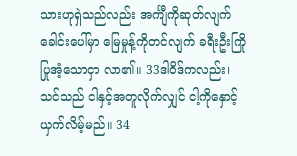သားဟုရှဲသည်လည်း အင်္ကျီကိုဆုတ်လျက် ခေါင်းပေါ်မှာ မြေမှုန့်ကိုတင်လျက် ခရီးဦးကြိုပြုအံ့သောငှာ လာ၏။ 33ဒါဝိဒ်ကလည်း၊ သင်သည် ငါနှင့်အတူလိုက်လျှင် ငါ့ကိုနှောင့်ယှက်လိမ့်မည်။ 34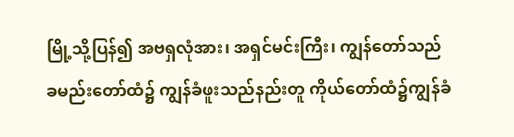မြို့သို့ပြန်၍ အဗရှလုံအား၊ အရှင်မင်းကြီး၊ ကျွန်တော်သည် ခမည်းတော်ထံ၌ ကျွန်ခံဖူးသည်နည်းတူ ကိုယ်တော်ထံ၌ကျွန်ခံ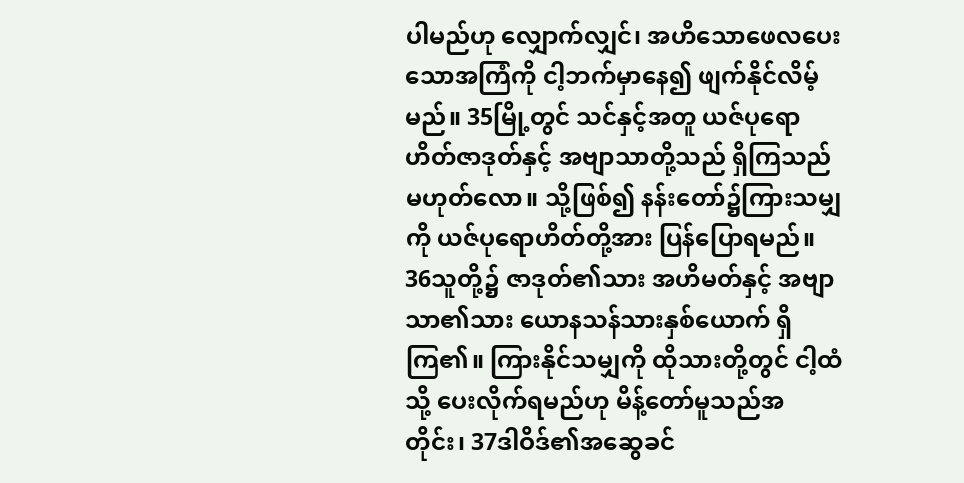ပါမည်ဟု လျှောက်လျှင်၊ အဟိသောဖေလပေးသောအကြံကို ငါ့ဘက်မှာနေ၍ ဖျက်နိုင်လိမ့်မည်။ 35မြို့တွင် သင်နှင့်အတူ ယဇ်ပုရောဟိတ်ဇာဒုတ်နှင့် အဗျာသာတို့သည် ရှိကြသည်မဟုတ်လော။ သို့ဖြစ်၍ နန်းတော်၌ကြားသမျှကို ယဇ်ပုရောဟိတ်တို့အား ပြန်ပြောရမည်။ 36သူတို့၌ ဇာဒုတ်၏သား အဟိမတ်နှင့် အဗျာသာ၏သား ယောနသန်သားနှစ်ယောက် ရှိကြ၏။ ကြားနိုင်သမျှကို ထိုသားတို့တွင် ငါ့ထံသို့ ပေးလိုက်ရမည်ဟု မိန့်တော်မူသည်အတိုင်း၊ 37ဒါဝိဒ်၏အဆွေခင်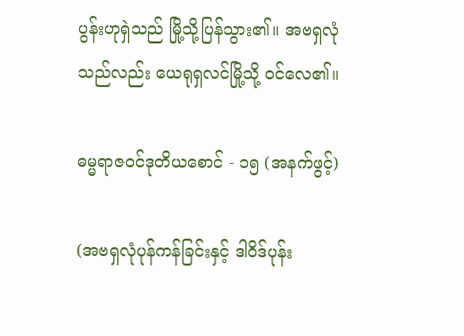ပွန်းဟုရှဲသည် မြို့သို့ပြန်သွား၏။ အဗရှလုံသည်လည်း ယေရုရှလင်မြို့သို့ ဝင်လေ၏။

ဓမ္မရာဇဝင်ဒုတိယစောင် - ၁၅ (အနက်ဖွင့်)

(အဗရှလုံပုန်ကန်ခြင်းနှင့် ဒါဝိဒ်ပုန်း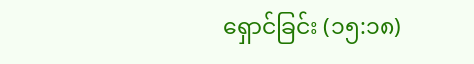ရှောင်ခြင်း (၁၅:၁၈)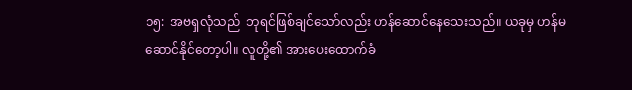၁၅:  အဗရှလုံသည်  ဘုရင်ဖြစ်ချင်သော်လည်း ဟန်ဆောင်နေသေးသည်။ ယခုမှ ဟန်မဆောင်နိုင်တော့ပါ။ လူတို့၏ အားပေးထောက်ခံ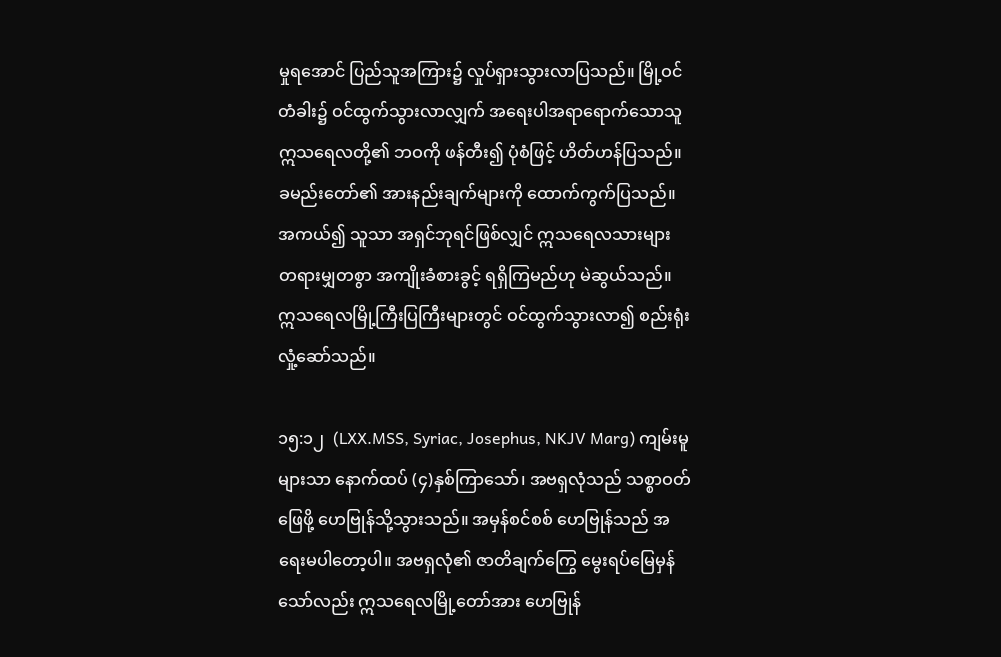မှုရအောင် ပြည်သူအကြား၌ လှုပ်ရှားသွားလာပြသည်။ မြို့ဝင်တံခါး၌ ဝင်ထွက်သွားလာလျှက် အရေးပါအရာရောက်သောသူ ဣသရေလတို့၏ ဘဝကို ဖန်တီး၍ ပုံစံဖြင့် ဟိတ်ဟန်ပြသည်။ ခမည်းတော်၏ အားနည်းချက်များကို ထောက်ကွက်ပြသည်။ အကယ်၍ သူသာ အရှင်ဘုရင်ဖြစ်လျှင် ဣသရေလသားများ တရားမျှတစွာ အကျိုးခံစားခွင့် ရရှိကြမည်ဟု မဲဆွယ်သည်။ ဣသရေလမြို့ကြီးပြကြီးများတွင် ဝင်ထွက်သွားလာ၍ စည်းရုံးလှုံ့ဆော်သည်။

၁၅:၁၂  (LXX.MSS, Syriac, Josephus, NKJV Marg) ကျမ်းမူများသာ နောက်ထပ် (၄)နှစ်ကြာသော်၊ အဗရှလုံသည် သစ္စာဝတ်ဖြေဖို့ ဟေဗြုန်သို့သွားသည်။ အမှန်စင်စစ် ဟေဗြုန်သည် အရေးမပါတော့ပါ။ အဗရှလုံ၏ ဇာတိချက်ကြွေ မွေးရပ်မြေမှန်သော်လည်း ဣသရေလမြို့တော်အား ဟေဗြုန်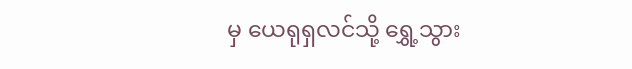မှ ယေရုရှလင်သို့ ရွှေ့သွား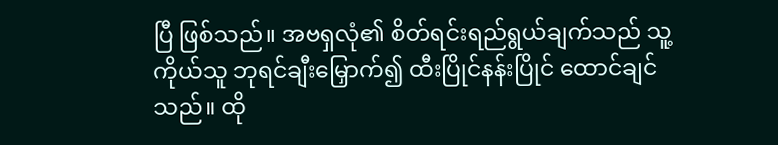ပြီ ဖြစ်သည်။ အဗရှလုံ၏ စိတ်ရင်းရည်ရွယ်ချက်သည် သူ့ကိုယ်သူ ဘုရင်ချီးမြှောက်၍ ထီးပြိုင်နန်းပြိုင် ထောင်ချင်သည်။ ထို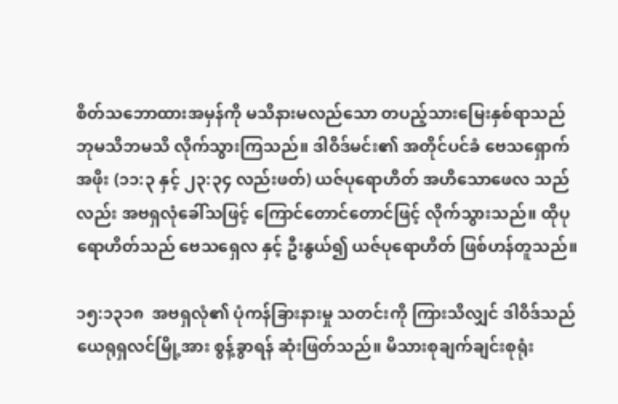စိတ်သဘောထားအမှန်ကို မသိနားမလည်သော တပည့်သားမြေးနှစ်ရာသည် ဘုမသိဘမသိ လိုက်သွားကြသည်။ ဒါဝိဒ်မင်း၏ အတိုင်ပင်ခံ ဗေသရှောက်အဖိုး (၁၁:၃ နှင့် ၂၃:၃၄ လည်းဖတ်) ယဇ်ပုရောဟိတ် အဟိသောဖေလ သည်လည်း အဗရှလုံခေါ်သဖြင့် ကြောင်တောင်တောင်ဖြင့် လိုက်သွားသည်။ ထိုပုရောဟိတ်သည် ဗေသရှေလ နှင့် ဦးနွယ်၍ ယဇ်ပုရောဟိတ် ဖြစ်ဟန်တူသည်။

၁၅:၁၃၁၈  အဗရှလုံ၏ ပုံကန်ခြားနားမှု သတင်းကို ကြားသိလျှင် ဒါဝိဒ်သည် ယေရုရှလင်မြို့အား စွန့်ခွာရန် ဆုံးဖြတ်သည်။ မိသားစုချက်ချင်းစုရုံး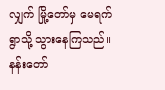လျှက် မြို့တော်မှ မေရက်ရွာသို့ သွားနေကြသည်။ နန်းတော်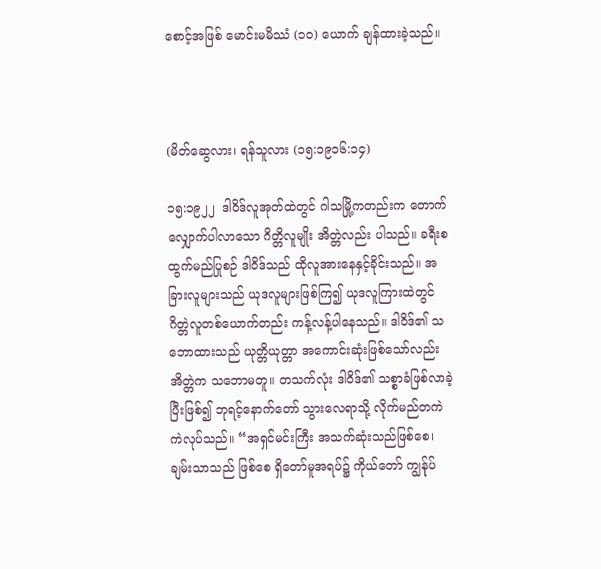စောင့်အဖြစ် မောင်းမမိဿံ (၁၀) ယောက် ချန်ထားခဲ့သည်။



(မိတ်ဆွေလား၊ ရန်သူလား (၁၅:၁၉၁၆:၁၄)

၁၅:၁၉၂၂  ဒါဝိဒ်လူအုတ်ထဲတွင် ဂါသမြို့ကတည်းက တောက်လျှောက်ပါလာသော ဂိတ္တိလူမျိုး အိတ္တဲလည်း ပါသည်။ ခရီးစထွက်မည်ပြုစဉ် ဒါဝိဒ်သည် ထိုလူအားနေနှင့်ခိုင်းသည်။ အခြားလူများသည် ယုဒလူများဖြစ်ကြ၍ ယုဒလူကြားထဲတွင် ဂိတ္တဲလူတစ်ယောက်တည်း ကန့်လန့်ပါနေသည်။ ဒါဝိဒ်၏ သဘောထားသည် ယုတ္တိယုတ္တာ အကောင်းဆုံးဖြစ်သော်လည်း အိတ္တဲက သဘောမတူ။ တသက်လုံး ဒါဝိဒ်၏ သစ္စာခံဖြစ်လာခဲ့ပြီးဖြစ်၍ ဘုရင့်နောက်တော် သွားလေရာသို့ လိုက်မည်တကဲကဲလုပ်သည်။ “အရှင်မင်းကြီး အသက်ဆုံးသည်ဖြစ်စေ၊ ချမ်းသာသည် ဖြစ်စေ ရှိတော်မူအရပ်၌ ကိုယ်တော် ကျွန်ုပ်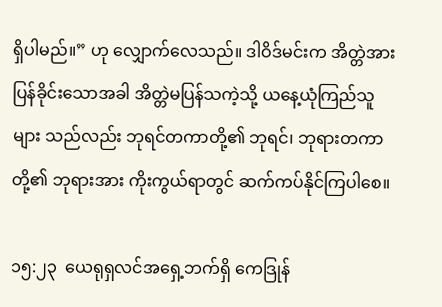ရှိပါမည်။” ဟု လျှောက်လေသည်။ ဒါဝိဒ်မင်းက အိတ္တဲအား ပြန်ခိုင်းသောအခါ အိတ္တဲမပြန်သကဲ့သို့ ယနေ့ယုံကြည်သူများ သည်လည်း ဘုရင်တကာတို့၏ ဘုရင်၊ ဘုရားတကာတို့၏ ဘုရားအား ကိုးကွယ်ရာတွင် ဆက်ကပ်နိုင်ကြပါစေ။

၁၅:၂၃  ယေရုရှလင်အရှေ့ဘက်ရှိ ကေဒြုန်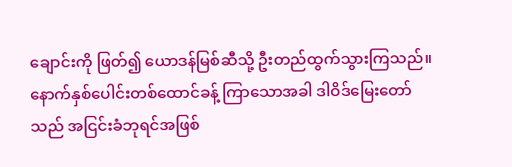ချောင်းကို ဖြတ်၍ ယောဒန်မြစ်ဆီသို့ ဦးတည်ထွက်သွားကြသည်။ နောက်နှစ်ပေါင်းတစ်ထောင်ခန့် ကြာသောအခါ ဒါဝိဒ်မြေးတော်သည် အငြင်းခံဘုရင်အဖြစ်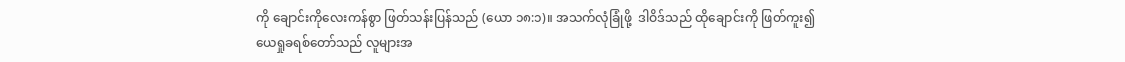ကို ချောင်းကိုလေးကန်စွာ ဖြတ်သန်းပြန်သည် (ယော ၁၈:၁)။ အသက်လုံခြုံဖို့  ဒါဝိဒ်သည် ထိုချောင်းကို ဖြတ်ကူး၍ ယေရှုခရစ်တော်သည် လူများအ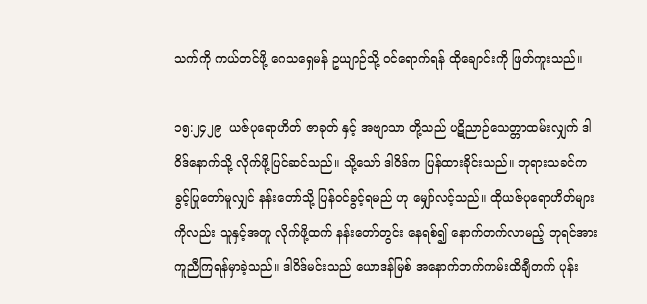သက်ကို ကယ်တင်ဖို့ ဂေသရှေမန် ဥယျာဉ်သို့ ဝင်ရောက်ရန် ထိုချောင်းကို ဖြတ်ကူးသည်။

၁၅:၂၄၂၉  ယဇ်ပုရောဟိတ် ဇာခုတ် နှင့် အဗျာသာ တို့သည် ပဋိညာဉ်သေတ္တာထမ်းလျှက် ဒါဝိဒ်နောက်သို့ လိုက်ဖို့ပြင်ဆင်သည်။ သို့သော် ဒါဝိဒ်က ပြန်ထားခိုင်းသည်။ ဘုရားသခင်က ခွင့်ပြုတော်မူလျှင် နန်းတော်သို့ ပြန်ဝင်ခွင့်ရမည် ဟု မျှော်လင့်သည်။ ထိုယဇ်ပုရောဟိတ်များကိုလည်း သူနှင့်အတူ လိုက်ဖို့ထက် နန်းတော်တွင်း နေရစ်၍ နောက်တက်လာမည့် ဘုရင်အား ကူညီကြရန်မှာခဲ့သည်။ ဒါဝိဒ်မင်းသည် ယောဒန်မြစ် အနောက်ဘက်ကမ်းထိချီတက် ပုန်း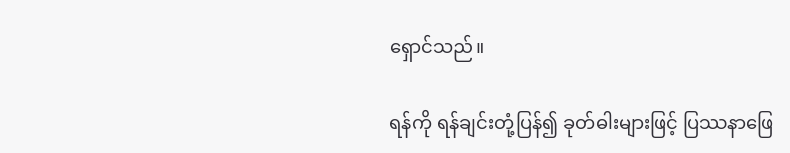ရှောင်သည်။

ရန်ကို ရန်ချင်းတုံ့ပြန်၍ ခုတ်ဓါးများဖြင့် ပြဿနာဖြေ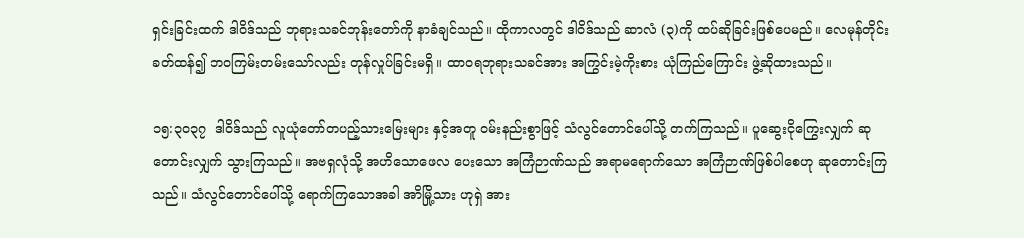ရှင်းခြင်းထက် ဒါဝိဒ်သည် ဘုရားသခင်ဘုန်းတော်ကို နာခံချင်သည်။ ထိုကာလတွင် ဒါဝိဒ်သည် ဆာလံ (၃)ကို ထပ်ဆိုခြင်းဖြစ်ပေမည်။ လေမုန်တိုင်းခတ်ထန်၍ ဘဝကြမ်းတမ်းသော်လည်း တုန်လှုပ်ခြင်းမရှိ။ ထာဝရဘုရားသခင်အား အကြွင်းမဲ့ကိုးစား ယုံကြည်ကြောင်း ဖွဲ့ဆိုထားသည်။

၁၅:၃၀၃၇  ဒါဝိဒ်သည် လူယုံတော်တပည့်သားမြေးများ နှင့်အတူ ဝမ်းနည်းစွာဖြင့် သံလွင်တောင်ပေါ်သို့ တက်ကြသည်။ ပူဆွေးငိုကြွေးလျှက် ဆုတောင်းလျှက် သွားကြသည်။ အဗရှလုံသို့ အဟိသောဖေလ ပေးသော အကြံဉာဏ်သည် အရာမရောက်သော အကြံဉာဏ်ဖြစ်ပါစေဟု ဆုတောင်းကြသည်။ သံလွင်တောင်ပေါ်သို့ ရောက်ကြသောအခါ အာိမြို့သား ဟုရှဲ အား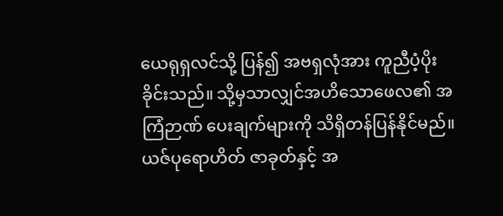ယေရုရှလင်သို့ ပြန်၍ အဗရှလုံအား ကူညီပံ့ပိုးခိုင်းသည်။ သို့မှသာလျှင်အဟိသောဖေလ၏ အကြံဉာဏ် ပေးချက်များကို သိရှိတန်ပြန်နိုင်မည်။ ယဇ်ပုရောဟိတ် ဇာခုတ်နှင့် အ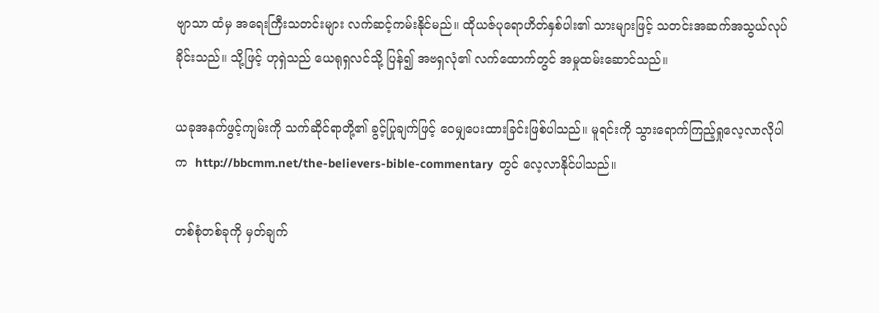ဗျာသာ ထံမှ အရေးကြီးသတင်းများ လက်ဆင့်ကမ်းနိုင်မည်။ ထိုယဇ်ပုရောဟိတ်နှစ်ပါး၏ သားများဖြင့် သတင်းအဆက်အသွယ်လုပ်ခိုင်းသည်။ သို့ဖြင့် ဟုရှဲသည် ယေရုရှလင်သို့ ပြန်၍ အဗရှလုံ၏ လက်ထောက်တွင် အမှုထမ်းဆောင်သည်။

ယခုအနက်ဖွင့်ကျမ်းကို သက်ဆိုင်ရာတို့၏ ခွင့်ပြုချက်ဖြင့် ဝေမျှပေးထားခြင်းဖြစ်ပါသည်။ မူရင်းကို သွားရောက်ကြည့်ရှုလေ့လာလိုပါက  http://bbcmm.net/the-believers-bible-commentary  တွင် လေ့လာနိုင်ပါသည်။

တစ်စုံတစ်ခုကို မှတ်ချက်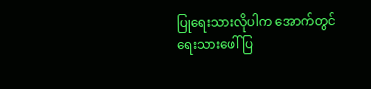ပြုရေးသားလိုပါက အောက်တွင်ရေးသားဖေါ်ပြ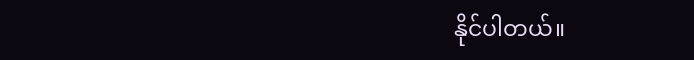နိုင်ပါတယ်။